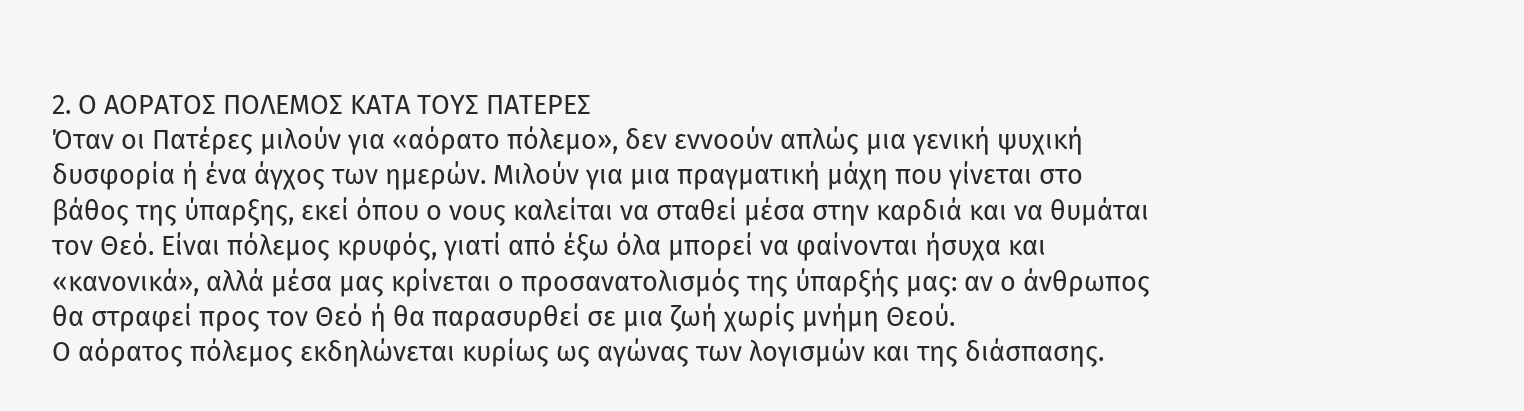2. Ο ΑΟΡΑΤΟΣ ΠΟΛΕΜΟΣ ΚΑΤΑ ΤΟΥΣ ΠΑΤΕΡΕΣ
Όταν οι Πατέρες μιλούν για «αόρατο πόλεμο», δεν εννοούν απλώς μια γενική ψυχική δυσφορία ή ένα άγχος των ημερών. Μιλούν για μια πραγματική μάχη που γίνεται στο βάθος της ύπαρξης, εκεί όπου ο νους καλείται να σταθεί μέσα στην καρδιά και να θυμάται τον Θεό. Είναι πόλεμος κρυφός, γιατί από έξω όλα μπορεί να φαίνονται ήσυχα και «κανονικά», αλλά μέσα μας κρίνεται ο προσανατολισμός της ύπαρξής μας: αν ο άνθρωπος θα στραφεί προς τον Θεό ή θα παρασυρθεί σε μια ζωή χωρίς μνήμη Θεού.
Ο αόρατος πόλεμος εκδηλώνεται κυρίως ως αγώνας των λογισμών και της διάσπασης.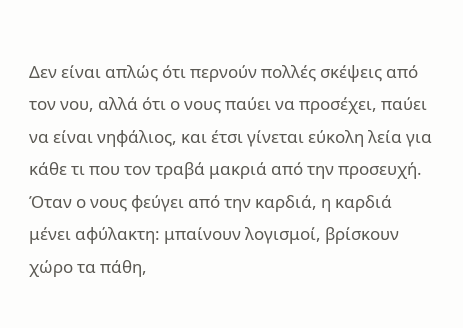Δεν είναι απλώς ότι περνούν πολλές σκέψεις από τον νου, αλλά ότι ο νους παύει να προσέχει, παύει να είναι νηφάλιος, και έτσι γίνεται εύκολη λεία για κάθε τι που τον τραβά μακριά από την προσευχή. Όταν ο νους φεύγει από την καρδιά, η καρδιά μένει αφύλακτη: μπαίνουν λογισμοί, βρίσκουν χώρο τα πάθη,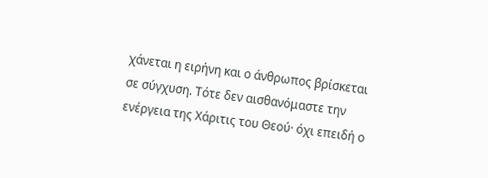χάνεται η ειρήνη και ο άνθρωπος βρίσκεται σε σύγχυση. Τότε δεν αισθανόμαστε την ενέργεια της Χάριτις του Θεού· όχι επειδή ο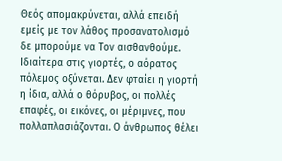Θεός απομακρύνεται, αλλά επειδή εμείς με τον λάθος προσανατολισμό δε μπορούμε να Τον αισθανθούμε.
Ιδιαίτερα στις γιορτές, ο αόρατος πόλεμος οξύνεται. Δεν φταίει η γιορτή η ίδια, αλλά ο θόρυβος, οι πολλές επαφές, οι εικόνες, οι μέριμνες, που πολλαπλασιάζονται. Ο άνθρωπος θέλει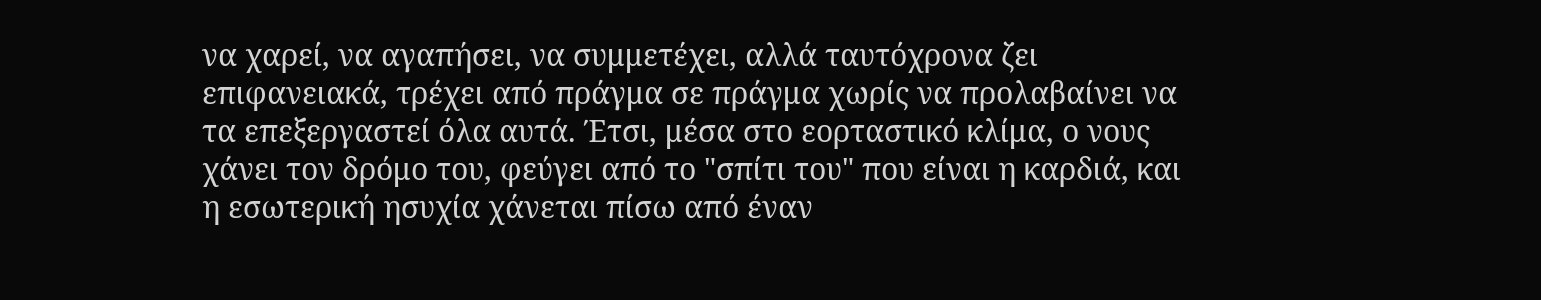να χαρεί, να αγαπήσει, να συμμετέχει, αλλά ταυτόχρονα ζει επιφανειακά, τρέχει από πράγμα σε πράγμα χωρίς να προλαβαίνει να τα επεξεργαστεί όλα αυτά. Έτσι, μέσα στο εορταστικό κλίμα, ο νους χάνει τον δρόμο του, φεύγει από το "σπίτι του" που είναι η καρδιά, και η εσωτερική ησυχία χάνεται πίσω από έναν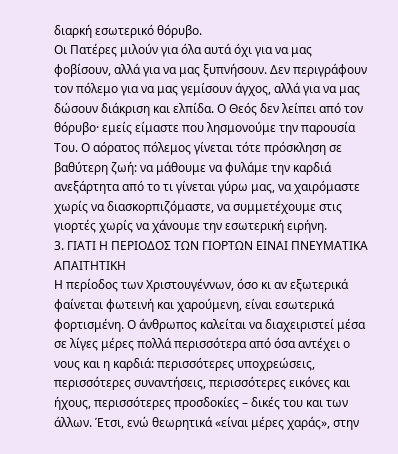διαρκή εσωτερικό θόρυβο.
Οι Πατέρες μιλούν για όλα αυτά όχι για να μας φοβίσουν, αλλά για να μας ξυπνήσουν. Δεν περιγράφουν τον πόλεμο για να μας γεμίσουν άγχος, αλλά για να μας δώσουν διάκριση και ελπίδα. Ο Θεός δεν λείπει από τον θόρυβο· εμείς είμαστε που λησμονούμε την παρουσία Του. Ο αόρατος πόλεμος γίνεται τότε πρόσκληση σε βαθύτερη ζωή: να μάθουμε να φυλάμε την καρδιά ανεξάρτητα από το τι γίνεται γύρω μας, να χαιρόμαστε χωρίς να διασκορπιζόμαστε, να συμμετέχουμε στις γιορτές χωρίς να χάνουμε την εσωτερική ειρήνη.
3. ΓΙΑΤΙ Η ΠΕΡΙΟΔΟΣ ΤΩΝ ΓΙΟΡΤΩΝ ΕΙΝΑΙ ΠΝΕΥΜΑΤΙΚΑ ΑΠΑΙΤΗΤΙΚΗ
Η περίοδος των Χριστουγέννων, όσο κι αν εξωτερικά φαίνεται φωτεινή και χαρούμενη, είναι εσωτερικά φορτισμένη. Ο άνθρωπος καλείται να διαχειριστεί μέσα σε λίγες μέρες πολλά περισσότερα από όσα αντέχει ο νους και η καρδιά: περισσότερες υποχρεώσεις, περισσότερες συναντήσεις, περισσότερες εικόνες και ήχους, περισσότερες προσδοκίες – δικές του και των άλλων. Έτσι, ενώ θεωρητικά «είναι μέρες χαράς», στην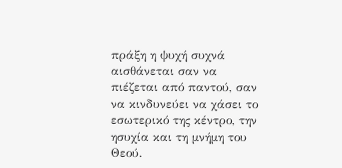πράξη η ψυχή συχνά αισθάνεται σαν να πιέζεται από παντού, σαν να κινδυνεύει να χάσει το εσωτερικό της κέντρο, την ησυχία και τη μνήμη του Θεού.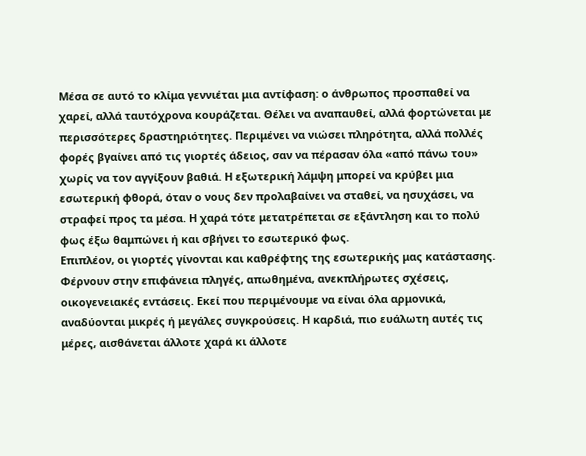Μέσα σε αυτό το κλίμα γεννιέται μια αντίφαση: ο άνθρωπος προσπαθεί να χαρεί, αλλά ταυτόχρονα κουράζεται. Θέλει να αναπαυθεί, αλλά φορτώνεται με περισσότερες δραστηριότητες. Περιμένει να νιώσει πληρότητα, αλλά πολλές φορές βγαίνει από τις γιορτές άδειος, σαν να πέρασαν όλα «από πάνω του» χωρίς να τον αγγίξουν βαθιά. Η εξωτερική λάμψη μπορεί να κρύβει μια εσωτερική φθορά, όταν ο νους δεν προλαβαίνει να σταθεί, να ησυχάσει, να στραφεί προς τα μέσα. Η χαρά τότε μετατρέπεται σε εξάντληση και το πολύ φως έξω θαμπώνει ή και σβήνει το εσωτερικό φως.
Επιπλέον, οι γιορτές γίνονται και καθρέφτης της εσωτερικής μας κατάστασης. Φέρνουν στην επιφάνεια πληγές, απωθημένα, ανεκπλήρωτες σχέσεις, οικογενειακές εντάσεις. Εκεί που περιμένουμε να είναι όλα αρμονικά, αναδύονται μικρές ή μεγάλες συγκρούσεις. Η καρδιά, πιο ευάλωτη αυτές τις μέρες, αισθάνεται άλλοτε χαρά κι άλλοτε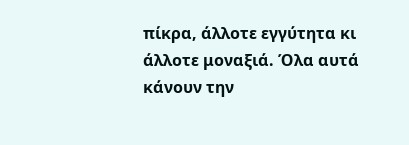πίκρα, άλλοτε εγγύτητα κι άλλοτε μοναξιά. Όλα αυτά κάνουν την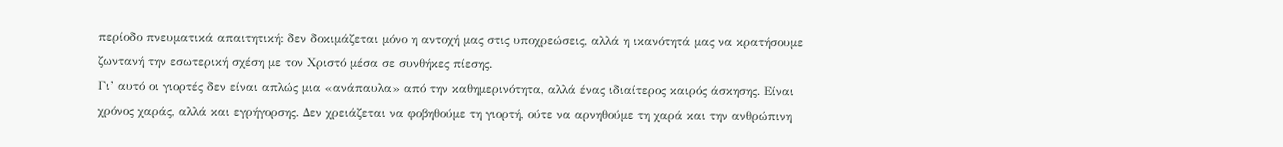περίοδο πνευματικά απαιτητική: δεν δοκιμάζεται μόνο η αντοχή μας στις υποχρεώσεις, αλλά η ικανότητά μας να κρατήσουμε ζωντανή την εσωτερική σχέση με τον Χριστό μέσα σε συνθήκες πίεσης.
Γι’ αυτό οι γιορτές δεν είναι απλώς μια «ανάπαυλα» από την καθημερινότητα, αλλά ένας ιδιαίτερος καιρός άσκησης. Είναι χρόνος χαράς, αλλά και εγρήγορσης. Δεν χρειάζεται να φοβηθούμε τη γιορτή, ούτε να αρνηθούμε τη χαρά και την ανθρώπινη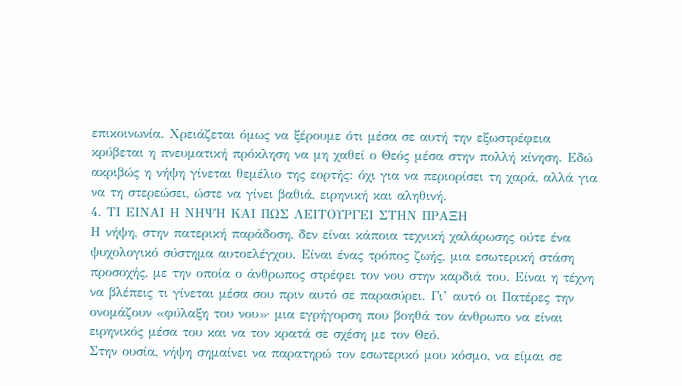επικοινωνία. Χρειάζεται όμως να ξέρουμε ότι μέσα σε αυτή την εξωστρέφεια κρύβεται η πνευματική πρόκληση να μη χαθεί ο Θεός μέσα στην πολλή κίνηση. Εδώ ακριβώς η νήψη γίνεται θεμέλιο της εορτής: όχι για να περιορίσει τη χαρά, αλλά για να τη στερεώσει, ώστε να γίνει βαθιά, ειρηνική και αληθινή.
4. ΤΙ ΕΙΝΑΙ Η ΝΗΨΗ ΚΑΙ ΠΩΣ ΛΕΙΤΟΥΡΓΕΙ ΣΤΗΝ ΠΡΑΞΗ
Η νήψη, στην πατερική παράδοση, δεν είναι κάποια τεχνική χαλάρωσης ούτε ένα ψυχολογικό σύστημα αυτοελέγχου. Είναι ένας τρόπος ζωής, μια εσωτερική στάση προσοχής, με την οποία ο άνθρωπος στρέφει τον νου στην καρδιά του. Είναι η τέχνη να βλέπεις τι γίνεται μέσα σου πριν αυτό σε παρασύρει. Γι’ αυτό οι Πατέρες την ονομάζουν «φύλαξη του νου»· μια εγρήγορση που βοηθά τον άνθρωπο να είναι ειρηνικός μέσα του και να τον κρατά σε σχέση με τον Θεό.
Στην ουσία, νήψη σημαίνει να παρατηρώ τον εσωτερικό μου κόσμο, να είμαι σε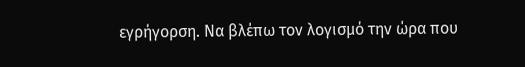εγρήγορση. Να βλέπω τον λογισμό την ώρα που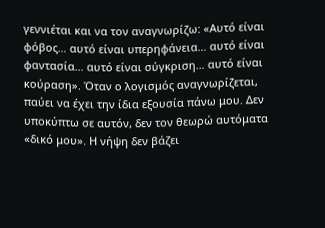γεννιέται και να τον αναγνωρίζω: «Αυτό είναι φόβος… αυτό είναι υπερηφάνεια… αυτό είναι φαντασία… αυτό είναι σύγκριση… αυτό είναι κούραση». Όταν ο λογισμός αναγνωρίζεται, παύει να έχει την ίδια εξουσία πάνω μου. Δεν υποκύπτω σε αυτόν, δεν τον θεωρώ αυτόματα «δικό μου». Η νήψη δεν βάζει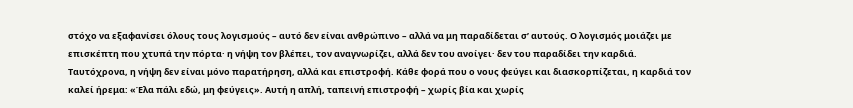στόχο να εξαφανίσει όλους τους λογισμούς – αυτό δεν είναι ανθρώπινο – αλλά να μη παραδίδεται σ’ αυτούς. Ο λογισμός μοιάζει με επισκέπτη που χτυπά την πόρτα· η νήψη τον βλέπει, τον αναγνωρίζει, αλλά δεν του ανοίγει· δεν του παραδίδει την καρδιά.
Ταυτόχρονα, η νήψη δεν είναι μόνο παρατήρηση, αλλά και επιστροφή. Κάθε φορά που ο νους φεύγει και διασκορπίζεται, η καρδιά τον καλεί ήρεμα: «Έλα πάλι εδώ, μη φεύγεις». Αυτή η απλή, ταπεινή επιστροφή – χωρίς βία και χωρίς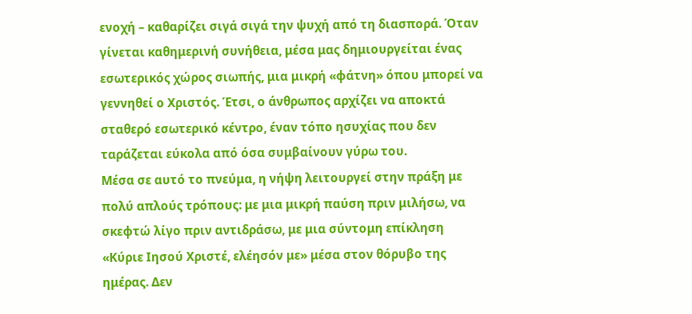ενοχή – καθαρίζει σιγά σιγά την ψυχή από τη διασπορά. Όταν γίνεται καθημερινή συνήθεια, μέσα μας δημιουργείται ένας εσωτερικός χώρος σιωπής, μια μικρή «φάτνη» όπου μπορεί να γεννηθεί ο Χριστός. Έτσι, ο άνθρωπος αρχίζει να αποκτά σταθερό εσωτερικό κέντρο, έναν τόπο ησυχίας που δεν ταράζεται εύκολα από όσα συμβαίνουν γύρω του.
Μέσα σε αυτό το πνεύμα, η νήψη λειτουργεί στην πράξη με πολύ απλούς τρόπους: με μια μικρή παύση πριν μιλήσω, να σκεφτώ λίγο πριν αντιδράσω, με μια σύντομη επίκληση «Κύριε Ιησού Χριστέ, ελέησόν με» μέσα στον θόρυβο της ημέρας. Δεν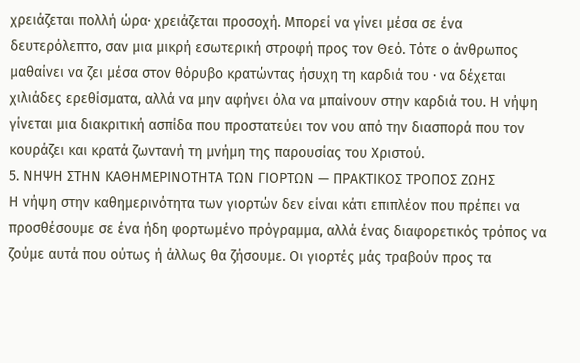χρειάζεται πολλή ώρα· χρειάζεται προσοχή. Μπορεί να γίνει μέσα σε ένα δευτερόλεπτο, σαν μια μικρή εσωτερική στροφή προς τον Θεό. Τότε ο άνθρωπος μαθαίνει να ζει μέσα στον θόρυβο κρατώντας ήσυχη τη καρδιά του · να δέχεται χιλιάδες ερεθίσματα, αλλά να μην αφήνει όλα να μπαίνουν στην καρδιά του. Η νήψη γίνεται μια διακριτική ασπίδα που προστατεύει τον νου από την διασπορά που τον κουράζει και κρατά ζωντανή τη μνήμη της παρουσίας του Χριστού.
5. ΝΗΨΗ ΣΤΗΝ ΚΑΘΗΜΕΡΙΝΟΤΗΤΑ ΤΩΝ ΓΙΟΡΤΩΝ — ΠΡΑΚΤΙΚΟΣ ΤΡΟΠΟΣ ΖΩΗΣ
Η νήψη στην καθημερινότητα των γιορτών δεν είναι κάτι επιπλέον που πρέπει να προσθέσουμε σε ένα ήδη φορτωμένο πρόγραμμα, αλλά ένας διαφορετικός τρόπος να ζούμε αυτά που ούτως ή άλλως θα ζήσουμε. Οι γιορτές μάς τραβούν προς τα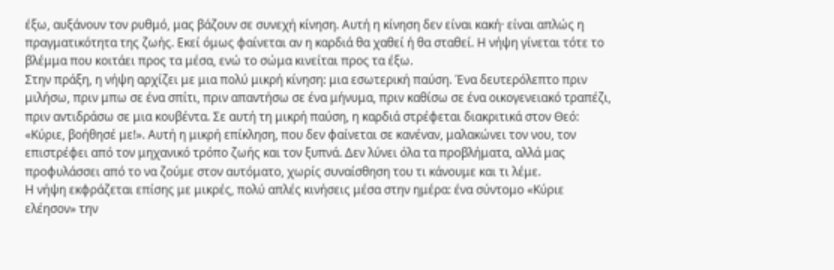έξω, αυξάνουν τον ρυθμό, μας βάζουν σε συνεχή κίνηση. Αυτή η κίνηση δεν είναι κακή· είναι απλώς η πραγματικότητα της ζωής. Εκεί όμως φαίνεται αν η καρδιά θα χαθεί ή θα σταθεί. Η νήψη γίνεται τότε το βλέμμα που κοιτάει προς τα μέσα, ενώ το σώμα κινείται προς τα έξω.
Στην πράξη, η νήψη αρχίζει με μια πολύ μικρή κίνηση: μια εσωτερική παύση. Ένα δευτερόλεπτο πριν μιλήσω, πριν μπω σε ένα σπίτι, πριν απαντήσω σε ένα μήνυμα, πριν καθίσω σε ένα οικογενειακό τραπέζι, πριν αντιδράσω σε μια κουβέντα. Σε αυτή τη μικρή παύση, η καρδιά στρέφεται διακριτικά στον Θεό: «Κύριε, βοήθησέ με!». Αυτή η μικρή επίκληση, που δεν φαίνεται σε κανέναν, μαλακώνει τον νου, τον επιστρέφει από τον μηχανικό τρόπο ζωής και τον ξυπνά. Δεν λύνει όλα τα προβλήματα, αλλά μας προφυλάσσει από το να ζούμε στον αυτόματο, χωρίς συναίσθηση του τι κάνουμε και τι λέμε.
Η νήψη εκφράζεται επίσης με μικρές, πολύ απλές κινήσεις μέσα στην ημέρα: ένα σύντομο «Κύριε ελέησον» την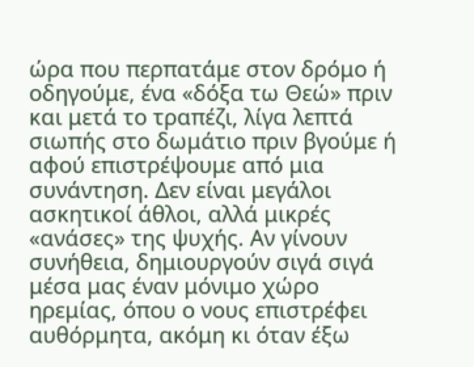ώρα που περπατάμε στον δρόμο ή οδηγούμε, ένα «δόξα τω Θεώ» πριν και μετά το τραπέζι, λίγα λεπτά σιωπής στο δωμάτιο πριν βγούμε ή αφού επιστρέψουμε από μια συνάντηση. Δεν είναι μεγάλοι ασκητικοί άθλοι, αλλά μικρές «ανάσες» της ψυχής. Αν γίνουν συνήθεια, δημιουργούν σιγά σιγά μέσα μας έναν μόνιμο χώρο ηρεμίας, όπου ο νους επιστρέφει αυθόρμητα, ακόμη κι όταν έξω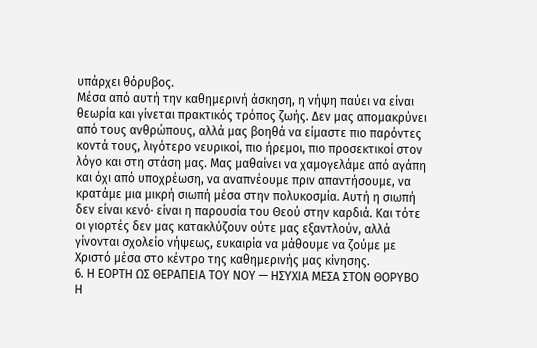υπάρχει θόρυβος.
Μέσα από αυτή την καθημερινή άσκηση, η νήψη παύει να είναι θεωρία και γίνεται πρακτικός τρόπος ζωής. Δεν μας απομακρύνει από τους ανθρώπους, αλλά μας βοηθά να είμαστε πιο παρόντες κοντά τους, λιγότερο νευρικοί, πιο ήρεμοι, πιο προσεκτικοί στον λόγο και στη στάση μας. Μας μαθαίνει να χαμογελάμε από αγάπη και όχι από υποχρέωση, να αναπνέουμε πριν απαντήσουμε, να κρατάμε μια μικρή σιωπή μέσα στην πολυκοσμία. Αυτή η σιωπή δεν είναι κενό· είναι η παρουσία του Θεού στην καρδιά. Και τότε οι γιορτές δεν μας κατακλύζουν ούτε μας εξαντλούν, αλλά γίνονται σχολείο νήψεως, ευκαιρία να μάθουμε να ζούμε με Χριστό μέσα στο κέντρο της καθημερινής μας κίνησης.
6. Η ΕΟΡΤΗ ΩΣ ΘΕΡΑΠΕΙΑ ΤΟΥ ΝΟΥ — ΗΣΥΧΙΑ ΜΕΣΑ ΣΤΟΝ ΘΟΡΥΒΟ
Η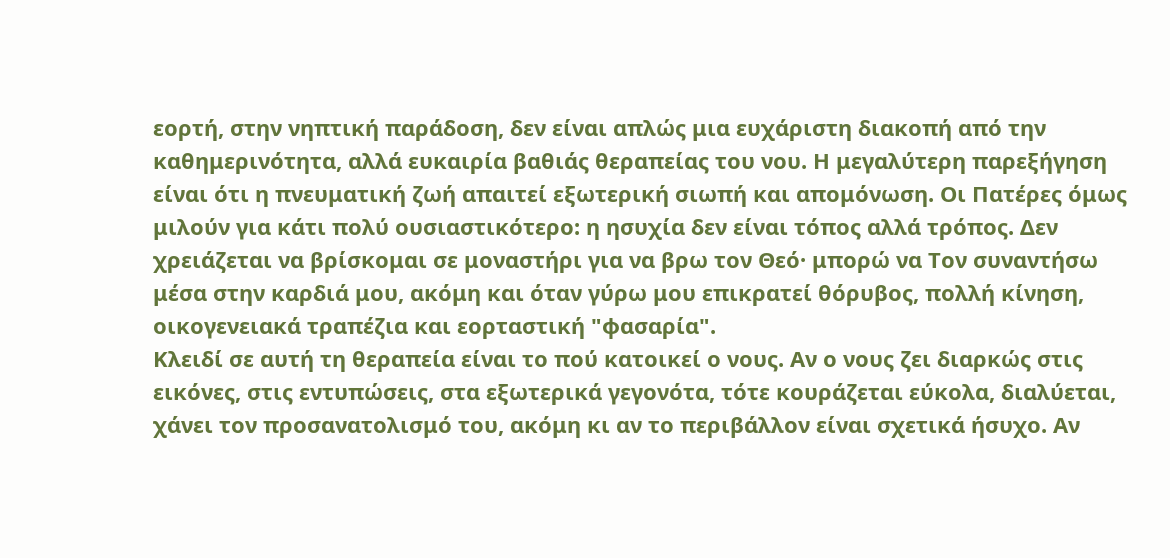εορτή, στην νηπτική παράδοση, δεν είναι απλώς μια ευχάριστη διακοπή από την καθημερινότητα, αλλά ευκαιρία βαθιάς θεραπείας του νου. Η μεγαλύτερη παρεξήγηση είναι ότι η πνευματική ζωή απαιτεί εξωτερική σιωπή και απομόνωση. Οι Πατέρες όμως μιλούν για κάτι πολύ ουσιαστικότερο: η ησυχία δεν είναι τόπος αλλά τρόπος. Δεν χρειάζεται να βρίσκομαι σε μοναστήρι για να βρω τον Θεό· μπορώ να Τον συναντήσω μέσα στην καρδιά μου, ακόμη και όταν γύρω μου επικρατεί θόρυβος, πολλή κίνηση, οικογενειακά τραπέζια και εορταστική "φασαρία".
Κλειδί σε αυτή τη θεραπεία είναι το πού κατοικεί ο νους. Αν ο νους ζει διαρκώς στις εικόνες, στις εντυπώσεις, στα εξωτερικά γεγονότα, τότε κουράζεται εύκολα, διαλύεται, χάνει τον προσανατολισμό του, ακόμη κι αν το περιβάλλον είναι σχετικά ήσυχο. Αν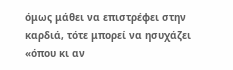όμως μάθει να επιστρέφει στην καρδιά, τότε μπορεί να ησυχάζει «όπου κι αν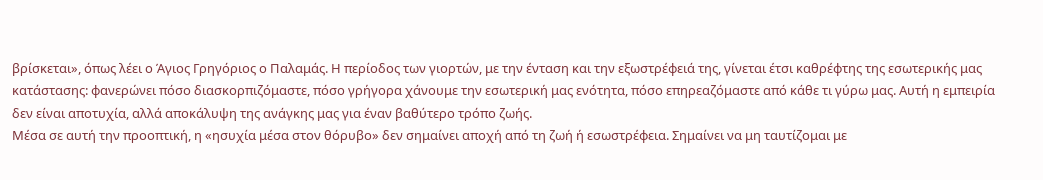βρίσκεται», όπως λέει ο Άγιος Γρηγόριος ο Παλαμάς. Η περίοδος των γιορτών, με την ένταση και την εξωστρέφειά της, γίνεται έτσι καθρέφτης της εσωτερικής μας κατάστασης: φανερώνει πόσο διασκορπιζόμαστε, πόσο γρήγορα χάνουμε την εσωτερική μας ενότητα, πόσο επηρεαζόμαστε από κάθε τι γύρω μας. Αυτή η εμπειρία δεν είναι αποτυχία, αλλά αποκάλυψη της ανάγκης μας για έναν βαθύτερο τρόπο ζωής.
Μέσα σε αυτή την προοπτική, η «ησυχία μέσα στον θόρυβο» δεν σημαίνει αποχή από τη ζωή ή εσωστρέφεια. Σημαίνει να μη ταυτίζομαι με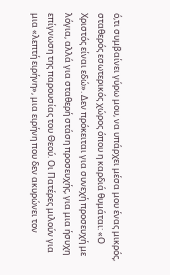ό,τι συμβαίνει γύρω μου, να υπάρχει μέσα μου ένας μικρός, σταθερός εσωτερικός χώρος όπου η καρδιά θυμάται: «Ο Χριστός είναι εδώ». Δεν πρόκειται για συνεχή προσευχή με λόγια, αλλά για σταθερή στάση προσευχής, για μια ήσυχη επίγνωση της παρουσίας του Θεού. Οι Πατέρες μιλούν για μια «λεπτή ειρήνη», μια ειρήνη που δεν ακυρώνει τον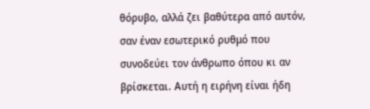θόρυβο, αλλά ζει βαθύτερα από αυτόν, σαν έναν εσωτερικό ρυθμό που συνοδεύει τον άνθρωπο όπου κι αν βρίσκεται. Αυτή η ειρήνη είναι ήδη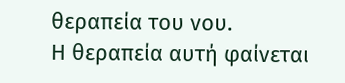θεραπεία του νου.
Η θεραπεία αυτή φαίνεται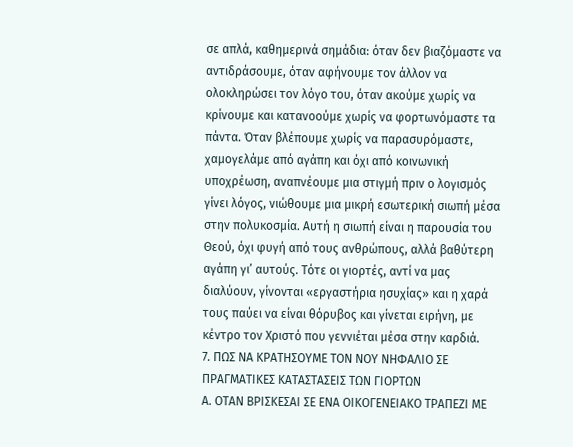σε απλά, καθημερινά σημάδια: όταν δεν βιαζόμαστε να αντιδράσουμε, όταν αφήνουμε τον άλλον να ολοκληρώσει τον λόγο του, όταν ακούμε χωρίς να κρίνουμε και κατανοούμε χωρίς να φορτωνόμαστε τα πάντα. Όταν βλέπουμε χωρίς να παρασυρόμαστε, χαμογελάμε από αγάπη και όχι από κοινωνική υποχρέωση, αναπνέουμε μια στιγμή πριν ο λογισμός γίνει λόγος, νιώθουμε μια μικρή εσωτερική σιωπή μέσα στην πολυκοσμία. Αυτή η σιωπή είναι η παρουσία του Θεού, όχι φυγή από τους ανθρώπους, αλλά βαθύτερη αγάπη γι’ αυτούς. Τότε οι γιορτές, αντί να μας διαλύουν, γίνονται «εργαστήρια ησυχίας» και η χαρά τους παύει να είναι θόρυβος και γίνεται ειρήνη, με κέντρο τον Χριστό που γεννιέται μέσα στην καρδιά.
7. ΠΩΣ ΝΑ ΚΡΑΤΗΣΟΥΜΕ ΤΟΝ ΝΟΥ ΝΗΦΑΛΙΟ ΣΕ ΠΡΑΓΜΑΤΙΚΕΣ ΚΑΤΑΣΤΑΣΕΙΣ ΤΩΝ ΓΙΟΡΤΩΝ
Α. ΟΤΑΝ ΒΡΙΣΚΕΣΑΙ ΣΕ ΕΝΑ ΟΙΚΟΓΕΝΕΙΑΚΟ ΤΡΑΠΕΖΙ ΜΕ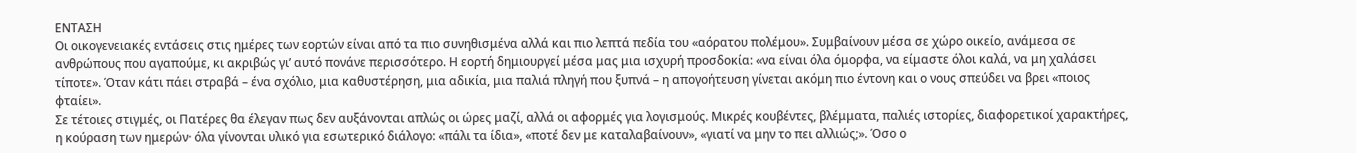ΕΝΤΑΣΗ
Οι οικογενειακές εντάσεις στις ημέρες των εορτών είναι από τα πιο συνηθισμένα αλλά και πιο λεπτά πεδία του «αόρατου πολέμου». Συμβαίνουν μέσα σε χώρο οικείο, ανάμεσα σε ανθρώπους που αγαπούμε, κι ακριβώς γι’ αυτό πονάνε περισσότερο. Η εορτή δημιουργεί μέσα μας μια ισχυρή προσδοκία: «να είναι όλα όμορφα, να είμαστε όλοι καλά, να μη χαλάσει τίποτε». Όταν κάτι πάει στραβά – ένα σχόλιο, μια καθυστέρηση, μια αδικία, μια παλιά πληγή που ξυπνά – η απογοήτευση γίνεται ακόμη πιο έντονη και ο νους σπεύδει να βρει «ποιος φταίει».
Σε τέτοιες στιγμές, οι Πατέρες θα έλεγαν πως δεν αυξάνονται απλώς οι ώρες μαζί, αλλά οι αφορμές για λογισμούς. Μικρές κουβέντες, βλέμματα, παλιές ιστορίες, διαφορετικοί χαρακτήρες, η κούραση των ημερών· όλα γίνονται υλικό για εσωτερικό διάλογο: «πάλι τα ίδια», «ποτέ δεν με καταλαβαίνουν», «γιατί να μην το πει αλλιώς;». Όσο ο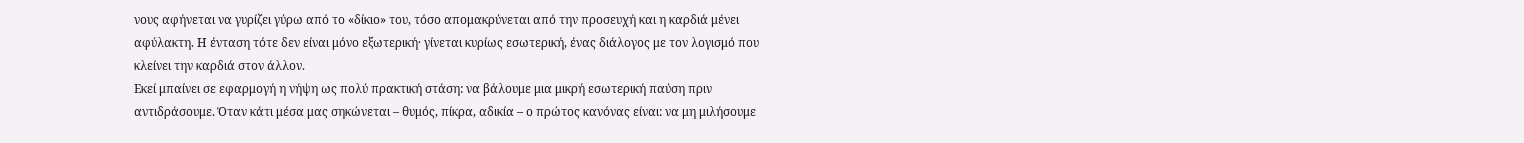νους αφήνεται να γυρίζει γύρω από το «δίκιο» του, τόσο απομακρύνεται από την προσευχή και η καρδιά μένει αφύλακτη. Η ένταση τότε δεν είναι μόνο εξωτερική· γίνεται κυρίως εσωτερική, ένας διάλογος με τον λογισμό που κλείνει την καρδιά στον άλλον.
Εκεί μπαίνει σε εφαρμογή η νήψη ως πολύ πρακτική στάση: να βάλουμε μια μικρή εσωτερική παύση πριν αντιδράσουμε. Όταν κάτι μέσα μας σηκώνεται – θυμός, πίκρα, αδικία – ο πρώτος κανόνας είναι: να μη μιλήσουμε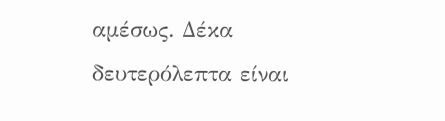αμέσως. Δέκα δευτερόλεπτα είναι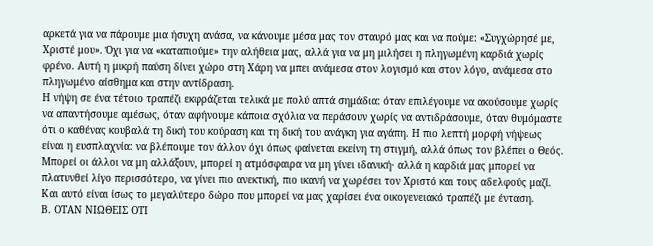αρκετά για να πάρουμε μια ήσυχη ανάσα, να κάνουμε μέσα μας τον σταυρό μας και να πούμε: «Συγχώρησέ με, Χριστέ μου». Όχι για να «καταπιούμε» την αλήθεια μας, αλλά για να μη μιλήσει η πληγωμένη καρδιά χωρίς φρένο. Αυτή η μικρή παύση δίνει χώρο στη Χάρη να μπει ανάμεσα στον λογισμό και στον λόγο, ανάμεσα στο πληγωμένο αίσθημα και στην αντίδραση.
Η νήψη σε ένα τέτοιο τραπέζι εκφράζεται τελικά με πολύ απτά σημάδια: όταν επιλέγουμε να ακούσουμε χωρίς να απαντήσουμε αμέσως, όταν αφήνουμε κάποια σχόλια να περάσουν χωρίς να αντιδράσουμε, όταν θυμόμαστε ότι ο καθένας κουβαλά τη δική του κούραση και τη δική του ανάγκη για αγάπη. Η πιο λεπτή μορφή νήψεως είναι η ευσπλαχνία: να βλέπουμε τον άλλον όχι όπως φαίνεται εκείνη τη στιγμή, αλλά όπως τον βλέπει ο Θεός. Μπορεί οι άλλοι να μη αλλάξουν, μπορεί η ατμόσφαιρα να μη γίνει ιδανική· αλλά η καρδιά μας μπορεί να πλατυνθεί λίγο περισσότερο, να γίνει πιο ανεκτική, πιο ικανή να χωρέσει τον Χριστό και τους αδελφούς μαζί. Και αυτό είναι ίσως το μεγαλύτερο δώρο που μπορεί να μας χαρίσει ένα οικογενειακό τραπέζι με ένταση.
Β. ΟΤΑΝ ΝΙΩΘΕΙΣ ΟΤΙ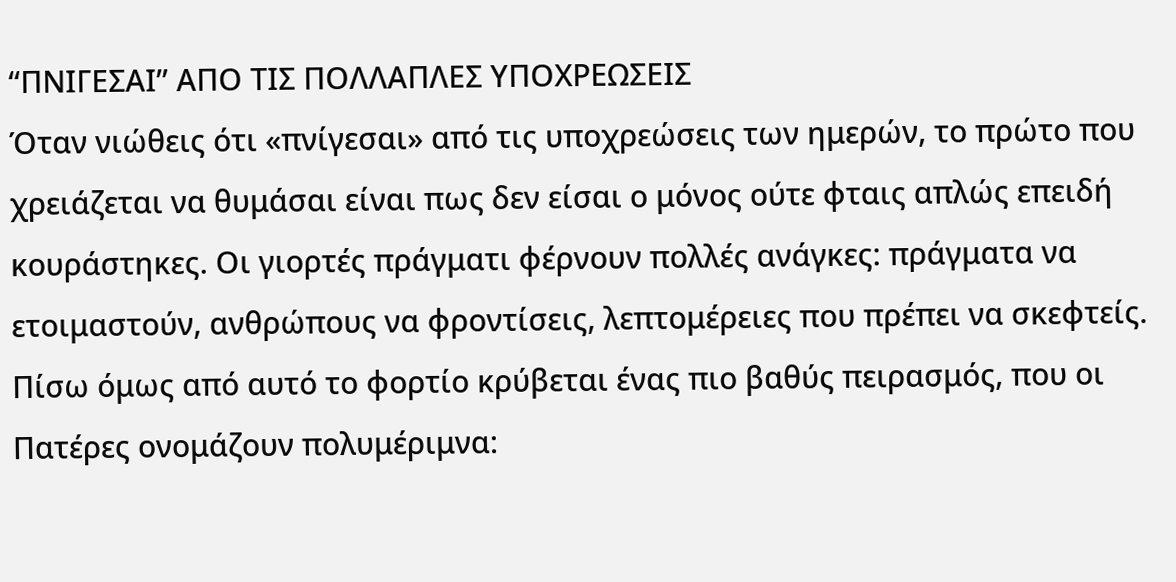“ΠΝΙΓΕΣΑΙ” ΑΠΟ ΤΙΣ ΠΟΛΛΑΠΛΕΣ ΥΠΟΧΡΕΩΣΕΙΣ
Όταν νιώθεις ότι «πνίγεσαι» από τις υποχρεώσεις των ημερών, το πρώτο που χρειάζεται να θυμάσαι είναι πως δεν είσαι ο μόνος ούτε φταις απλώς επειδή κουράστηκες. Οι γιορτές πράγματι φέρνουν πολλές ανάγκες: πράγματα να ετοιμαστούν, ανθρώπους να φροντίσεις, λεπτομέρειες που πρέπει να σκεφτείς. Πίσω όμως από αυτό το φορτίο κρύβεται ένας πιο βαθύς πειρασμός, που οι Πατέρες ονομάζουν πολυμέριμνα: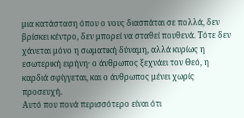μια κατάσταση όπου ο νους διασπάται σε πολλά, δεν βρίσκει κέντρο, δεν μπορεί να σταθεί πουθενά. Τότε δεν χάνεται μόνο η σωματική δύναμη, αλλά κυρίως η εσωτερική ειρήνη· ο άνθρωπος ξεχνάει τον Θεό, η καρδιά σφίγγεται, και ο άνθρωπος μένει χωρίς προσευχή.
Αυτό που πονά περισσότερο είναι ότι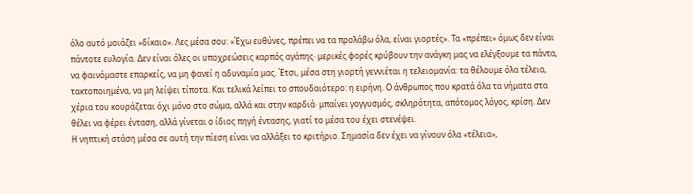όλο αυτό μοιάζει «δίκαιο». Λες μέσα σου: «Έχω ευθύνες, πρέπει να τα προλάβω όλα, είναι γιορτές». Τα «πρέπει» όμως δεν είναι πάντοτε ευλογία. Δεν είναι όλες οι υποχρεώσεις καρπός αγάπης· μερικές φορές κρύβουν την ανάγκη μας να ελέγξουμε τα πάντα, να φαινόμαστε επαρκείς, να μη φανεί η αδυναμία μας. Έτσι, μέσα στη γιορτή γεννιέται η τελειομανία: τα θέλουμε όλα τέλεια, τακτοποιημένα, να μη λείψει τίποτα. Και τελικά λείπει το σπουδαιότερο: η ειρήνη. Ο άνθρωπος που κρατά όλα τα νήματα στα χέρια του κουράζεται όχι μόνο στο σώμα, αλλά και στην καρδιά· μπαίνει γογγυσμός, σκληρότητα, απότομος λόγος, κρίση. Δεν θέλει να φέρει ένταση, αλλά γίνεται ο ίδιος πηγή έντασης, γιατί το μέσα του έχει στενέψει.
Η νηπτική στάση μέσα σε αυτή την πίεση είναι να αλλάξει το κριτήριο. Σημασία δεν έχει να γίνουν όλα «τέλεια»,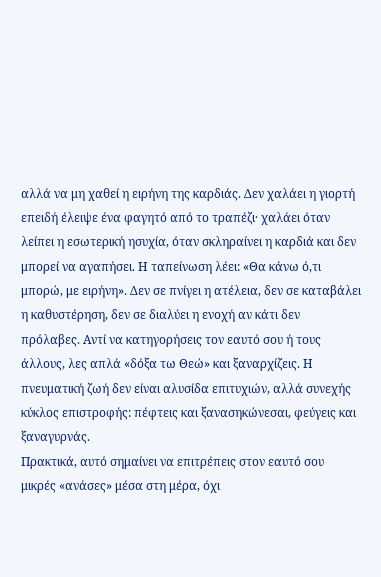αλλά να μη χαθεί η ειρήνη της καρδιάς. Δεν χαλάει η γιορτή επειδή έλειψε ένα φαγητό από το τραπέζι· χαλάει όταν λείπει η εσωτερική ησυχία, όταν σκληραίνει η καρδιά και δεν μπορεί να αγαπήσει. Η ταπείνωση λέει: «Θα κάνω ό,τι μπορώ, με ειρήνη». Δεν σε πνίγει η ατέλεια, δεν σε καταβάλει η καθυστέρηση, δεν σε διαλύει η ενοχή αν κάτι δεν πρόλαβες. Αντί να κατηγορήσεις τον εαυτό σου ή τους άλλους, λες απλά «δόξα τω Θεώ» και ξαναρχίζεις. Η πνευματική ζωή δεν είναι αλυσίδα επιτυχιών, αλλά συνεχής κύκλος επιστροφής: πέφτεις και ξανασηκώνεσαι, φεύγεις και ξαναγυρνάς.
Πρακτικά, αυτό σημαίνει να επιτρέπεις στον εαυτό σου μικρές «ανάσες» μέσα στη μέρα, όχι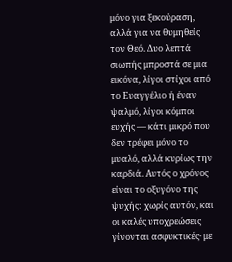μόνο για ξεκούραση, αλλά για να θυμηθείς τον Θεό. Δυο λεπτά σιωπής μπροστά σε μια εικόνα, λίγοι στίχοι από το Ευαγγέλιο ή έναν ψαλμό, λίγοι κόμποι ευχής — κάτι μικρό που δεν τρέφει μόνο το μυαλό, αλλά κυρίως την καρδιά. Αυτός ο χρόνος είναι το οξυγόνο της ψυχής: χωρίς αυτόν, και οι καλές υποχρεώσεις γίνονται ασφυκτικές· με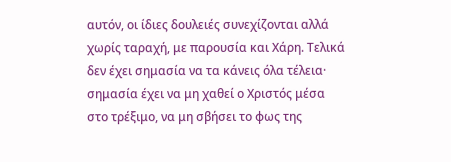αυτόν, οι ίδιες δουλειές συνεχίζονται αλλά χωρίς ταραχή, με παρουσία και Χάρη. Τελικά δεν έχει σημασία να τα κάνεις όλα τέλεια· σημασία έχει να μη χαθεί ο Χριστός μέσα στο τρέξιμο, να μη σβήσει το φως της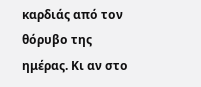καρδιάς από τον θόρυβο της ημέρας. Κι αν στο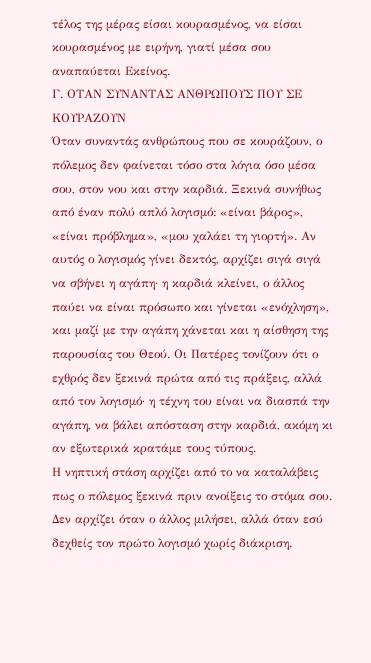τέλος της μέρας είσαι κουρασμένος, να είσαι κουρασμένος με ειρήνη, γιατί μέσα σου αναπαύεται Εκείνος.
Γ. ΟΤΑΝ ΣΥΝΑΝΤΑΣ ΑΝΘΡΩΠΟΥΣ ΠΟΥ ΣΕ ΚΟΥΡΑΖΟΥΝ
Όταν συναντάς ανθρώπους που σε κουράζουν, ο πόλεμος δεν φαίνεται τόσο στα λόγια όσο μέσα σου, στον νου και στην καρδιά. Ξεκινά συνήθως από έναν πολύ απλό λογισμό: «είναι βάρος», «είναι πρόβλημα», «μου χαλάει τη γιορτή». Αν αυτός ο λογισμός γίνει δεκτός, αρχίζει σιγά σιγά να σβήνει η αγάπη· η καρδιά κλείνει, ο άλλος παύει να είναι πρόσωπο και γίνεται «ενόχληση», και μαζί με την αγάπη χάνεται και η αίσθηση της παρουσίας του Θεού. Οι Πατέρες τονίζουν ότι ο εχθρός δεν ξεκινά πρώτα από τις πράξεις, αλλά από τον λογισμό· η τέχνη του είναι να διασπά την αγάπη, να βάλει απόσταση στην καρδιά, ακόμη κι αν εξωτερικά κρατάμε τους τύπους.
Η νηπτική στάση αρχίζει από το να καταλάβεις πως ο πόλεμος ξεκινά πριν ανοίξεις το στόμα σου. Δεν αρχίζει όταν ο άλλος μιλήσει, αλλά όταν εσύ δεχθείς τον πρώτο λογισμό χωρίς διάκριση.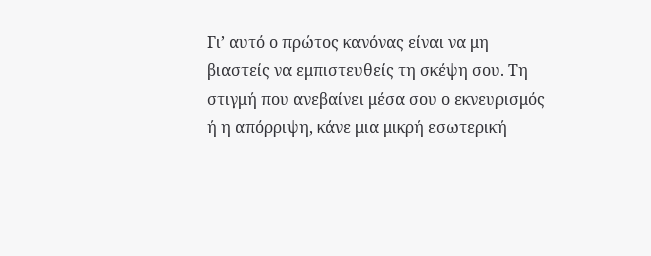Γι’ αυτό ο πρώτος κανόνας είναι να μη βιαστείς να εμπιστευθείς τη σκέψη σου. Τη στιγμή που ανεβαίνει μέσα σου ο εκνευρισμός ή η απόρριψη, κάνε μια μικρή εσωτερική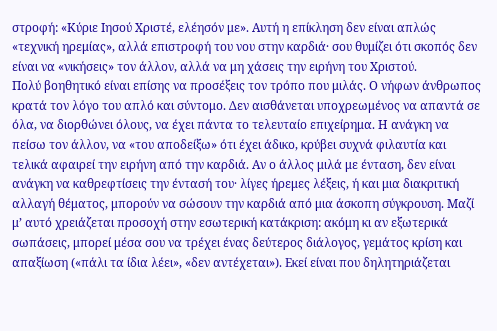στροφή: «Κύριε Ιησού Χριστέ, ελέησόν με». Αυτή η επίκληση δεν είναι απλώς «τεχνική ηρεμίας», αλλά επιστροφή του νου στην καρδιά· σου θυμίζει ότι σκοπός δεν είναι να «νικήσεις» τον άλλον, αλλά να μη χάσεις την ειρήνη του Χριστού.
Πολύ βοηθητικό είναι επίσης να προσέξεις τον τρόπο που μιλάς. Ο νήφων άνθρωπος κρατά τον λόγο του απλό και σύντομο. Δεν αισθάνεται υποχρεωμένος να απαντά σε όλα, να διορθώνει όλους, να έχει πάντα το τελευταίο επιχείρημα. Η ανάγκη να πείσω τον άλλον, να «του αποδείξω» ότι έχει άδικο, κρύβει συχνά φιλαυτία και τελικά αφαιρεί την ειρήνη από την καρδιά. Αν ο άλλος μιλά με ένταση, δεν είναι ανάγκη να καθρεφτίσεις την έντασή του· λίγες ήρεμες λέξεις, ή και μια διακριτική αλλαγή θέματος, μπορούν να σώσουν την καρδιά από μια άσκοπη σύγκρουση. Μαζί μ’ αυτό χρειάζεται προσοχή στην εσωτερική κατάκριση: ακόμη κι αν εξωτερικά σωπάσεις, μπορεί μέσα σου να τρέχει ένας δεύτερος διάλογος, γεμάτος κρίση και απαξίωση («πάλι τα ίδια λέει», «δεν αντέχεται»). Εκεί είναι που δηλητηριάζεται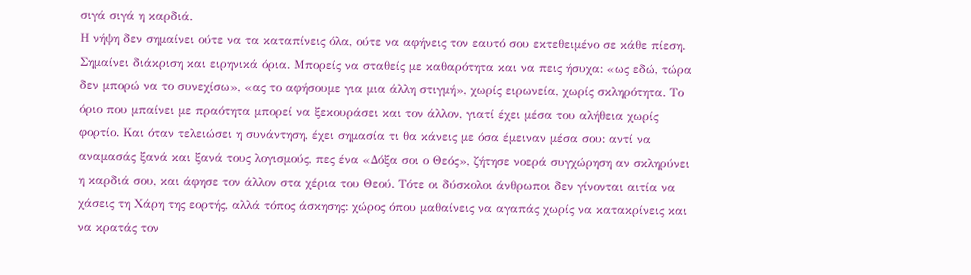σιγά σιγά η καρδιά.
Η νήψη δεν σημαίνει ούτε να τα καταπίνεις όλα, ούτε να αφήνεις τον εαυτό σου εκτεθειμένο σε κάθε πίεση. Σημαίνει διάκριση και ειρηνικά όρια. Μπορείς να σταθείς με καθαρότητα και να πεις ήσυχα: «ως εδώ, τώρα δεν μπορώ να το συνεχίσω», «ας το αφήσουμε για μια άλλη στιγμή», χωρίς ειρωνεία, χωρίς σκληρότητα. Το όριο που μπαίνει με πραότητα μπορεί να ξεκουράσει και τον άλλον, γιατί έχει μέσα του αλήθεια χωρίς φορτίο. Και όταν τελειώσει η συνάντηση, έχει σημασία τι θα κάνεις με όσα έμειναν μέσα σου: αντί να αναμασάς ξανά και ξανά τους λογισμούς, πες ένα «Δόξα σοι ο Θεός», ζήτησε νοερά συγχώρηση αν σκληρύνει η καρδιά σου, και άφησε τον άλλον στα χέρια του Θεού. Τότε οι δύσκολοι άνθρωποι δεν γίνονται αιτία να χάσεις τη Χάρη της εορτής, αλλά τόπος άσκησης: χώρος όπου μαθαίνεις να αγαπάς χωρίς να κατακρίνεις και να κρατάς τον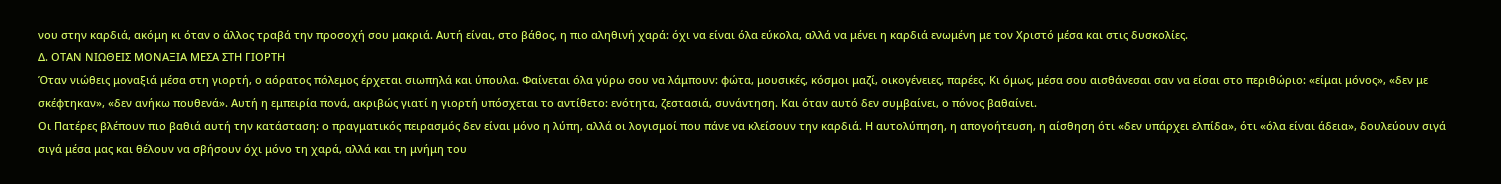νου στην καρδιά, ακόμη κι όταν ο άλλος τραβά την προσοχή σου μακριά. Αυτή είναι, στο βάθος, η πιο αληθινή χαρά: όχι να είναι όλα εύκολα, αλλά να μένει η καρδιά ενωμένη με τον Χριστό μέσα και στις δυσκολίες.
Δ. ΟΤΑΝ ΝΙΩΘΕΙΣ ΜΟΝΑΞΙΑ ΜΕΣΑ ΣΤΗ ΓΙΟΡΤΗ
Όταν νιώθεις μοναξιά μέσα στη γιορτή, ο αόρατος πόλεμος έρχεται σιωπηλά και ύπουλα. Φαίνεται όλα γύρω σου να λάμπουν: φώτα, μουσικές, κόσμοι μαζί, οικογένειες, παρέες. Κι όμως, μέσα σου αισθάνεσαι σαν να είσαι στο περιθώριο: «είμαι μόνος», «δεν με σκέφτηκαν», «δεν ανήκω πουθενά». Αυτή η εμπειρία πονά, ακριβώς γιατί η γιορτή υπόσχεται το αντίθετο: ενότητα, ζεστασιά, συνάντηση. Και όταν αυτό δεν συμβαίνει, ο πόνος βαθαίνει.
Οι Πατέρες βλέπουν πιο βαθιά αυτή την κατάσταση: ο πραγματικός πειρασμός δεν είναι μόνο η λύπη, αλλά οι λογισμοί που πάνε να κλείσουν την καρδιά. Η αυτολύπηση, η απογοήτευση, η αίσθηση ότι «δεν υπάρχει ελπίδα», ότι «όλα είναι άδεια», δουλεύουν σιγά σιγά μέσα μας και θέλουν να σβήσουν όχι μόνο τη χαρά, αλλά και τη μνήμη του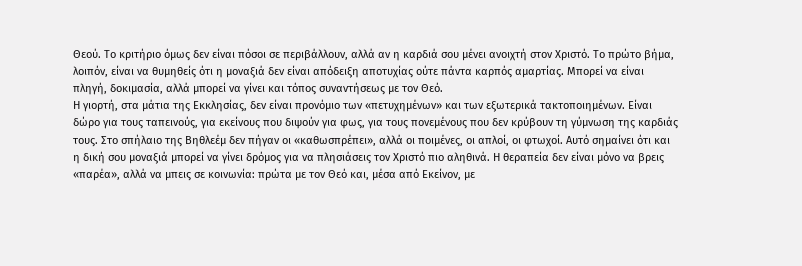Θεού. Το κριτήριο όμως δεν είναι πόσοι σε περιβάλλουν, αλλά αν η καρδιά σου μένει ανοιχτή στον Χριστό. Το πρώτο βήμα, λοιπόν, είναι να θυμηθείς ότι η μοναξιά δεν είναι απόδειξη αποτυχίας ούτε πάντα καρπός αμαρτίας. Μπορεί να είναι πληγή, δοκιμασία, αλλά μπορεί να γίνει και τόπος συναντήσεως με τον Θεό.
Η γιορτή, στα μάτια της Εκκλησίας, δεν είναι προνόμιο των «πετυχημένων» και των εξωτερικά τακτοποιημένων. Είναι δώρο για τους ταπεινούς, για εκείνους που διψούν για φως, για τους πονεμένους που δεν κρύβουν τη γύμνωση της καρδιάς τους. Στο σπήλαιο της Βηθλεέμ δεν πήγαν οι «καθωσπρέπει», αλλά οι ποιμένες, οι απλοί, οι φτωχοί. Αυτό σημαίνει ότι και η δική σου μοναξιά μπορεί να γίνει δρόμος για να πλησιάσεις τον Χριστό πιο αληθινά. Η θεραπεία δεν είναι μόνο να βρεις «παρέα», αλλά να μπεις σε κοινωνία: πρώτα με τον Θεό και, μέσα από Εκείνον, με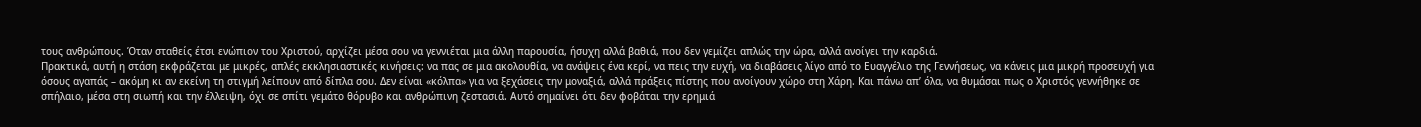τους ανθρώπους. Όταν σταθείς έτσι ενώπιον του Χριστού, αρχίζει μέσα σου να γεννιέται μια άλλη παρουσία, ήσυχη αλλά βαθιά, που δεν γεμίζει απλώς την ώρα, αλλά ανοίγει την καρδιά.
Πρακτικά, αυτή η στάση εκφράζεται με μικρές, απλές εκκλησιαστικές κινήσεις: να πας σε μια ακολουθία, να ανάψεις ένα κερί, να πεις την ευχή, να διαβάσεις λίγο από το Ευαγγέλιο της Γεννήσεως, να κάνεις μια μικρή προσευχή για όσους αγαπάς – ακόμη κι αν εκείνη τη στιγμή λείπουν από δίπλα σου. Δεν είναι «κόλπα» για να ξεχάσεις την μοναξιά, αλλά πράξεις πίστης που ανοίγουν χώρο στη Χάρη. Και πάνω απ’ όλα, να θυμάσαι πως ο Χριστός γεννήθηκε σε σπήλαιο, μέσα στη σιωπή και την έλλειψη, όχι σε σπίτι γεμάτο θόρυβο και ανθρώπινη ζεστασιά. Αυτό σημαίνει ότι δεν φοβάται την ερημιά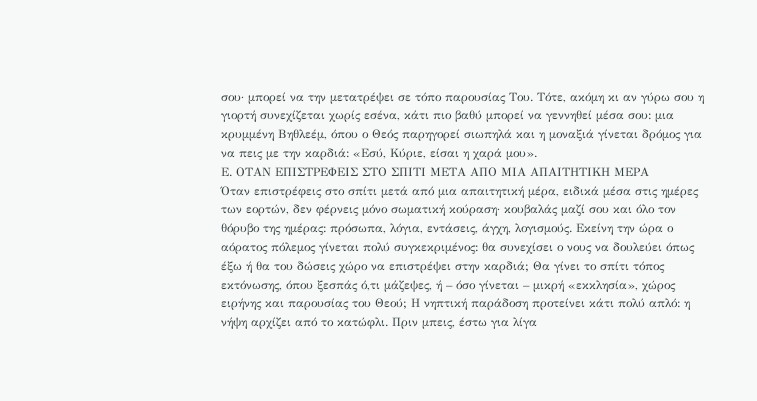σου· μπορεί να την μετατρέψει σε τόπο παρουσίας Του. Τότε, ακόμη κι αν γύρω σου η γιορτή συνεχίζεται χωρίς εσένα, κάτι πιο βαθύ μπορεί να γεννηθεί μέσα σου: μια κρυμμένη Βηθλεέμ, όπου ο Θεός παρηγορεί σιωπηλά και η μοναξιά γίνεται δρόμος για να πεις με την καρδιά: «Εσύ, Κύριε, είσαι η χαρά μου».
Ε. OΤΑΝ ΕΠΙΣΤΡΕΦΕΙΣ ΣΤΟ ΣΠΙΤΙ ΜΕΤΑ ΑΠΟ ΜΙΑ ΑΠΑΙΤΗΤΙΚΗ ΜΕΡΑ
Όταν επιστρέφεις στο σπίτι μετά από μια απαιτητική μέρα, ειδικά μέσα στις ημέρες των εορτών, δεν φέρνεις μόνο σωματική κούραση· κουβαλάς μαζί σου και όλο τον θόρυβο της ημέρας: πρόσωπα, λόγια, εντάσεις, άγχη, λογισμούς. Εκείνη την ώρα ο αόρατος πόλεμος γίνεται πολύ συγκεκριμένος: θα συνεχίσει ο νους να δουλεύει όπως έξω ή θα του δώσεις χώρο να επιστρέψει στην καρδιά; Θα γίνει το σπίτι τόπος εκτόνωσης, όπου ξεσπάς ό,τι μάζεψες, ή – όσο γίνεται – μικρή «εκκλησία», χώρος ειρήνης και παρουσίας του Θεού; Η νηπτική παράδοση προτείνει κάτι πολύ απλό: η νήψη αρχίζει από το κατώφλι. Πριν μπεις, έστω για λίγα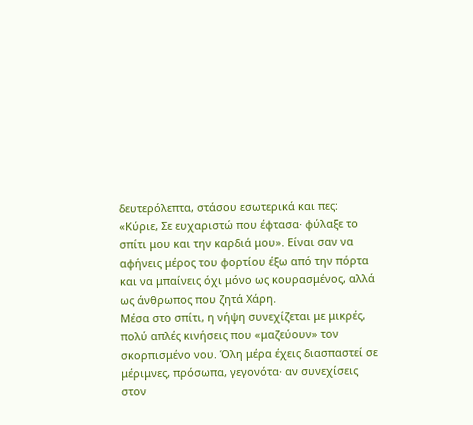δευτερόλεπτα, στάσου εσωτερικά και πες: «Κύριε, Σε ευχαριστώ που έφτασα· φύλαξε το σπίτι μου και την καρδιά μου». Είναι σαν να αφήνεις μέρος του φορτίου έξω από την πόρτα και να μπαίνεις όχι μόνο ως κουρασμένος, αλλά ως άνθρωπος που ζητά Χάρη.
Μέσα στο σπίτι, η νήψη συνεχίζεται με μικρές, πολύ απλές κινήσεις που «μαζεύουν» τον σκορπισμένο νου. Όλη μέρα έχεις διασπαστεί σε μέριμνες, πρόσωπα, γεγονότα· αν συνεχίσεις στον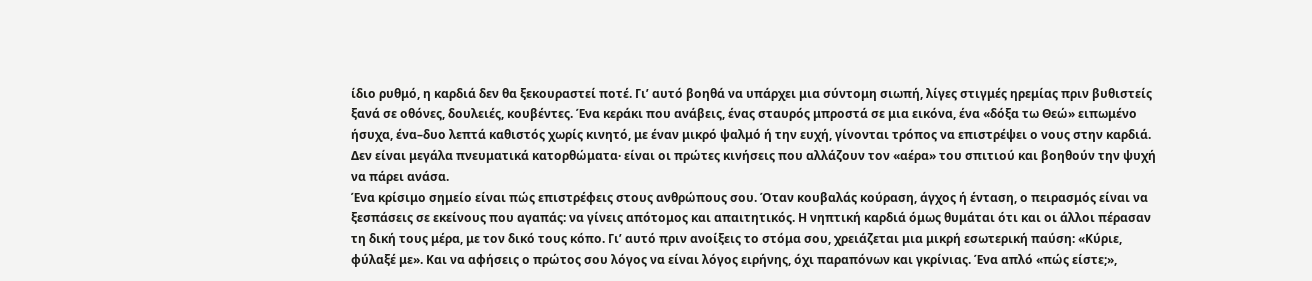ίδιο ρυθμό, η καρδιά δεν θα ξεκουραστεί ποτέ. Γι’ αυτό βοηθά να υπάρχει μια σύντομη σιωπή, λίγες στιγμές ηρεμίας πριν βυθιστείς ξανά σε οθόνες, δουλειές, κουβέντες. Ένα κεράκι που ανάβεις, ένας σταυρός μπροστά σε μια εικόνα, ένα «δόξα τω Θεώ» ειπωμένο ήσυχα, ένα–δυο λεπτά καθιστός χωρίς κινητό, με έναν μικρό ψαλμό ή την ευχή, γίνονται τρόπος να επιστρέψει ο νους στην καρδιά. Δεν είναι μεγάλα πνευματικά κατορθώματα· είναι οι πρώτες κινήσεις που αλλάζουν τον «αέρα» του σπιτιού και βοηθούν την ψυχή να πάρει ανάσα.
Ένα κρίσιμο σημείο είναι πώς επιστρέφεις στους ανθρώπους σου. Όταν κουβαλάς κούραση, άγχος ή ένταση, ο πειρασμός είναι να ξεσπάσεις σε εκείνους που αγαπάς: να γίνεις απότομος και απαιτητικός. Η νηπτική καρδιά όμως θυμάται ότι και οι άλλοι πέρασαν τη δική τους μέρα, με τον δικό τους κόπο. Γι’ αυτό πριν ανοίξεις το στόμα σου, χρειάζεται μια μικρή εσωτερική παύση: «Κύριε, φύλαξέ με». Και να αφήσεις ο πρώτος σου λόγος να είναι λόγος ειρήνης, όχι παραπόνων και γκρίνιας. Ένα απλό «πώς είστε;»,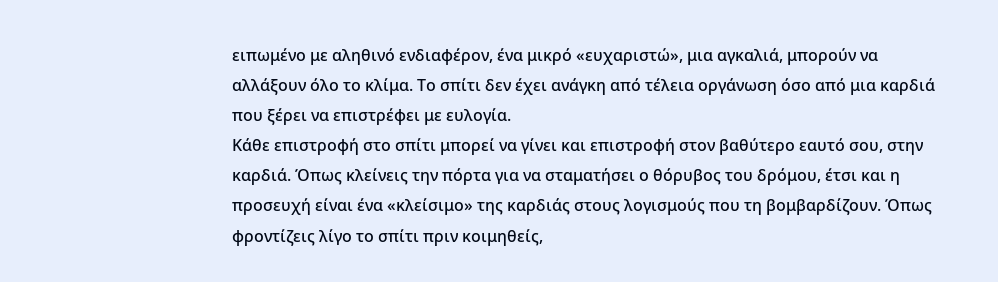ειπωμένο με αληθινό ενδιαφέρον, ένα μικρό «ευχαριστώ», μια αγκαλιά, μπορούν να αλλάξουν όλο το κλίμα. Το σπίτι δεν έχει ανάγκη από τέλεια οργάνωση όσο από μια καρδιά που ξέρει να επιστρέφει με ευλογία.
Κάθε επιστροφή στο σπίτι μπορεί να γίνει και επιστροφή στον βαθύτερο εαυτό σου, στην καρδιά. Όπως κλείνεις την πόρτα για να σταματήσει ο θόρυβος του δρόμου, έτσι και η προσευχή είναι ένα «κλείσιμο» της καρδιάς στους λογισμούς που τη βομβαρδίζουν. Όπως φροντίζεις λίγο το σπίτι πριν κοιμηθείς,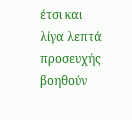έτσι και λίγα λεπτά προσευχής βοηθούν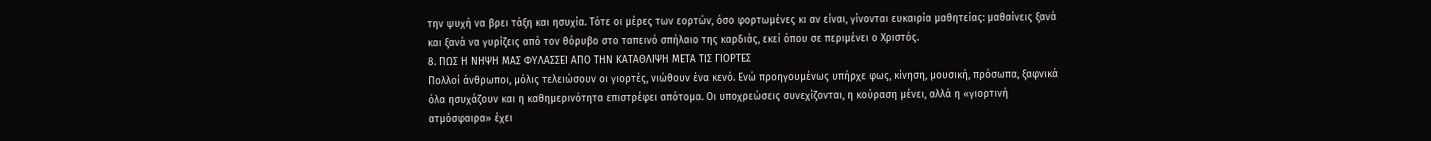την ψυχή να βρει τάξη και ησυχία. Τότε οι μέρες των εορτών, όσο φορτωμένες κι αν είναι, γίνονται ευκαιρία μαθητείας: μαθαίνεις ξανά και ξανά να γυρίζεις από τον θόρυβο στο ταπεινό σπήλαιο της καρδιάς, εκεί όπου σε περιμένει ο Χριστός.
8. ΠΩΣ Η ΝΗΨΗ ΜΑΣ ΦΥΛΑΣΣΕΙ ΑΠΟ ΤΗΝ ΚΑΤΑΘΛΙΨΗ ΜΕΤΑ ΤΙΣ ΓΙΟΡΤΕΣ
Πολλοί άνθρωποι, μόλις τελειώσουν οι γιορτές, νιώθουν ένα κενό. Ενώ προηγουμένως υπήρχε φως, κίνηση, μουσική, πρόσωπα, ξαφνικά όλα ησυχάζουν και η καθημερινότητα επιστρέφει απότομα. Οι υποχρεώσεις συνεχίζονται, η κούραση μένει, αλλά η «γιορτινή ατμόσφαιρα» έχει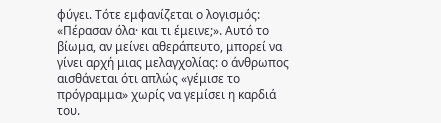φύγει. Τότε εμφανίζεται ο λογισμός: «Πέρασαν όλα· και τι έμεινε;». Αυτό το βίωμα, αν μείνει αθεράπευτο, μπορεί να γίνει αρχή μιας μελαγχολίας: ο άνθρωπος αισθάνεται ότι απλώς «γέμισε το πρόγραμμα» χωρίς να γεμίσει η καρδιά του.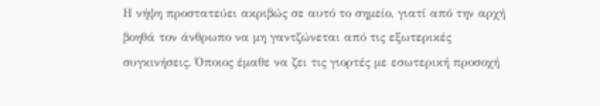Η νήψη προστατεύει ακριβώς σε αυτό το σημείο, γιατί από την αρχή βοηθά τον άνθρωπο να μη γαντζώνεται από τις εξωτερικές συγκινήσεις. Όποιος έμαθε να ζει τις γιορτές με εσωτερική προσοχή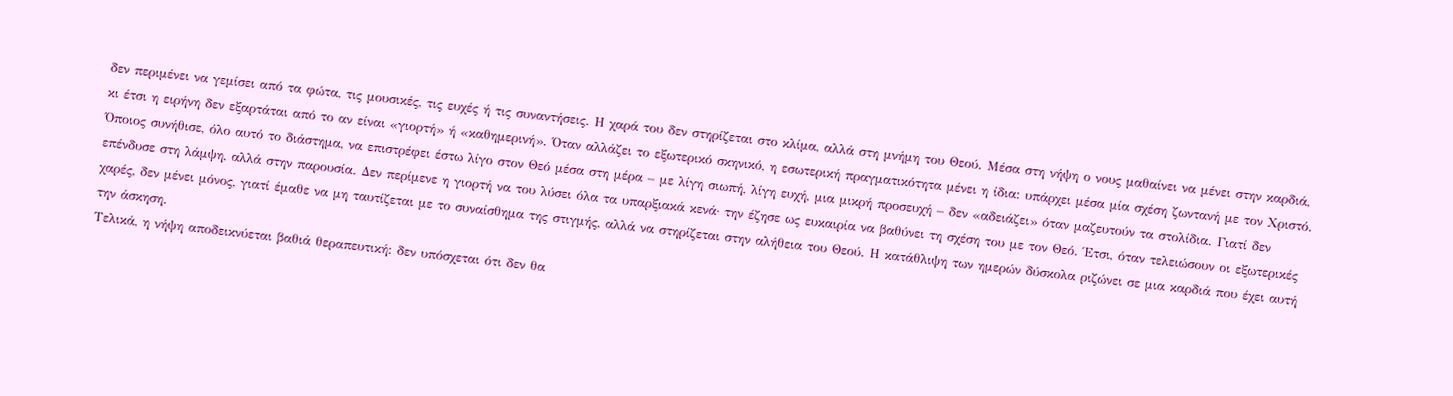δεν περιμένει να γεμίσει από τα φώτα, τις μουσικές, τις ευχές ή τις συναντήσεις. Η χαρά του δεν στηρίζεται στο κλίμα, αλλά στη μνήμη του Θεού. Μέσα στη νήψη ο νους μαθαίνει να μένει στην καρδιά, κι έτσι η ειρήνη δεν εξαρτάται από το αν είναι «γιορτή» ή «καθημερινή». Όταν αλλάζει το εξωτερικό σκηνικό, η εσωτερική πραγματικότητα μένει η ίδια: υπάρχει μέσα μία σχέση ζωντανή με τον Χριστό.
Όποιος συνήθισε, όλο αυτό το διάστημα, να επιστρέφει έστω λίγο στον Θεό μέσα στη μέρα – με λίγη σιωπή, λίγη ευχή, μια μικρή προσευχή – δεν «αδειάζει» όταν μαζευτούν τα στολίδια. Γιατί δεν επένδυσε στη λάμψη, αλλά στην παρουσία. Δεν περίμενε η γιορτή να του λύσει όλα τα υπαρξιακά κενά· την έζησε ως ευκαιρία να βαθύνει τη σχέση του με τον Θεό. Έτσι, όταν τελειώσουν οι εξωτερικές χαρές, δεν μένει μόνος, γιατί έμαθε να μη ταυτίζεται με το συναίσθημα της στιγμής, αλλά να στηρίζεται στην αλήθεια του Θεού. Η κατάθλιψη των ημερών δύσκολα ριζώνει σε μια καρδιά που έχει αυτή την άσκηση.
Τελικά, η νήψη αποδεικνύεται βαθιά θεραπευτική: δεν υπόσχεται ότι δεν θα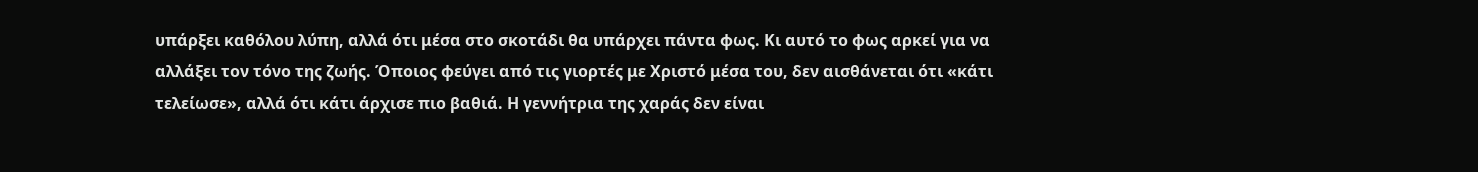υπάρξει καθόλου λύπη, αλλά ότι μέσα στο σκοτάδι θα υπάρχει πάντα φως. Κι αυτό το φως αρκεί για να αλλάξει τον τόνο της ζωής. Όποιος φεύγει από τις γιορτές με Χριστό μέσα του, δεν αισθάνεται ότι «κάτι τελείωσε», αλλά ότι κάτι άρχισε πιο βαθιά. Η γεννήτρια της χαράς δεν είναι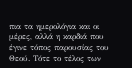πια τα ημερολόγια και οι μέρες, αλλά η καρδιά που έγινε τόπος παρουσίας του Θεού. Τότε το τέλος των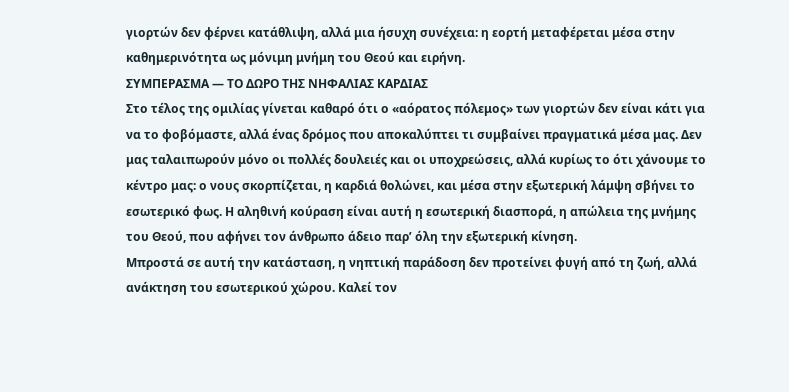γιορτών δεν φέρνει κατάθλιψη, αλλά μια ήσυχη συνέχεια: η εορτή μεταφέρεται μέσα στην καθημερινότητα ως μόνιμη μνήμη του Θεού και ειρήνη.
ΣΥΜΠΕΡΑΣΜΑ — ΤΟ ΔΩΡΟ ΤΗΣ ΝΗΦΑΛΙΑΣ ΚΑΡΔΙΑΣ
Στο τέλος της ομιλίας γίνεται καθαρό ότι ο «αόρατος πόλεμος» των γιορτών δεν είναι κάτι για να το φοβόμαστε, αλλά ένας δρόμος που αποκαλύπτει τι συμβαίνει πραγματικά μέσα μας. Δεν μας ταλαιπωρούν μόνο οι πολλές δουλειές και οι υποχρεώσεις, αλλά κυρίως το ότι χάνουμε το κέντρο μας: ο νους σκορπίζεται, η καρδιά θολώνει, και μέσα στην εξωτερική λάμψη σβήνει το εσωτερικό φως. Η αληθινή κούραση είναι αυτή η εσωτερική διασπορά, η απώλεια της μνήμης του Θεού, που αφήνει τον άνθρωπο άδειο παρ’ όλη την εξωτερική κίνηση.
Μπροστά σε αυτή την κατάσταση, η νηπτική παράδοση δεν προτείνει φυγή από τη ζωή, αλλά ανάκτηση του εσωτερικού χώρου. Καλεί τον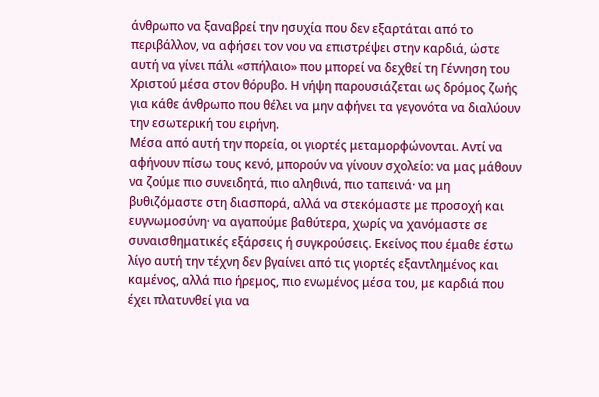άνθρωπο να ξαναβρεί την ησυχία που δεν εξαρτάται από το περιβάλλον, να αφήσει τον νου να επιστρέψει στην καρδιά, ώστε αυτή να γίνει πάλι «σπήλαιο» που μπορεί να δεχθεί τη Γέννηση του Χριστού μέσα στον θόρυβο. Η νήψη παρουσιάζεται ως δρόμος ζωής για κάθε άνθρωπο που θέλει να μην αφήνει τα γεγονότα να διαλύουν την εσωτερική του ειρήνη.
Μέσα από αυτή την πορεία, οι γιορτές μεταμορφώνονται. Αντί να αφήνουν πίσω τους κενό, μπορούν να γίνουν σχολείο: να μας μάθουν να ζούμε πιο συνειδητά, πιο αληθινά, πιο ταπεινά· να μη βυθιζόμαστε στη διασπορά, αλλά να στεκόμαστε με προσοχή και ευγνωμοσύνη· να αγαπούμε βαθύτερα, χωρίς να χανόμαστε σε συναισθηματικές εξάρσεις ή συγκρούσεις. Εκείνος που έμαθε έστω λίγο αυτή την τέχνη δεν βγαίνει από τις γιορτές εξαντλημένος και καμένος, αλλά πιο ήρεμος, πιο ενωμένος μέσα του, με καρδιά που έχει πλατυνθεί για να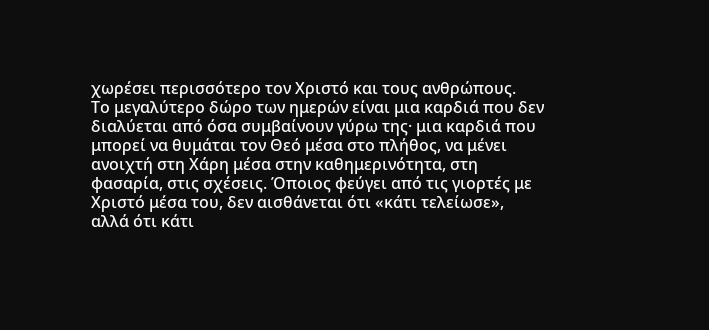χωρέσει περισσότερο τον Χριστό και τους ανθρώπους.
Το μεγαλύτερο δώρο των ημερών είναι μια καρδιά που δεν διαλύεται από όσα συμβαίνουν γύρω της· μια καρδιά που μπορεί να θυμάται τον Θεό μέσα στο πλήθος, να μένει ανοιχτή στη Χάρη μέσα στην καθημερινότητα, στη φασαρία, στις σχέσεις. Όποιος φεύγει από τις γιορτές με Χριστό μέσα του, δεν αισθάνεται ότι «κάτι τελείωσε», αλλά ότι κάτι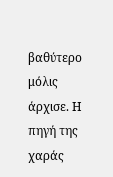βαθύτερο μόλις άρχισε. Η πηγή της χαράς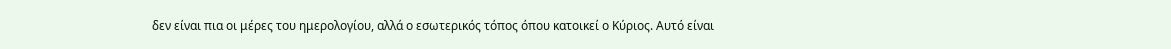δεν είναι πια οι μέρες του ημερολογίου, αλλά ο εσωτερικός τόπος όπου κατοικεί ο Κύριος. Αυτό είναι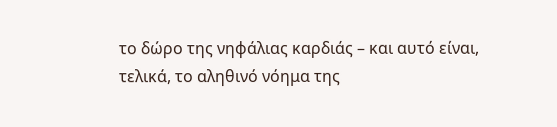το δώρο της νηφάλιας καρδιάς – και αυτό είναι, τελικά, το αληθινό νόημα της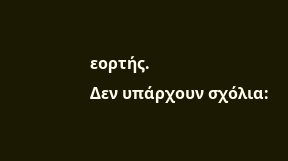εορτής.
Δεν υπάρχουν σχόλια: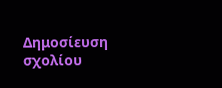Δημοσίευση σχολίου